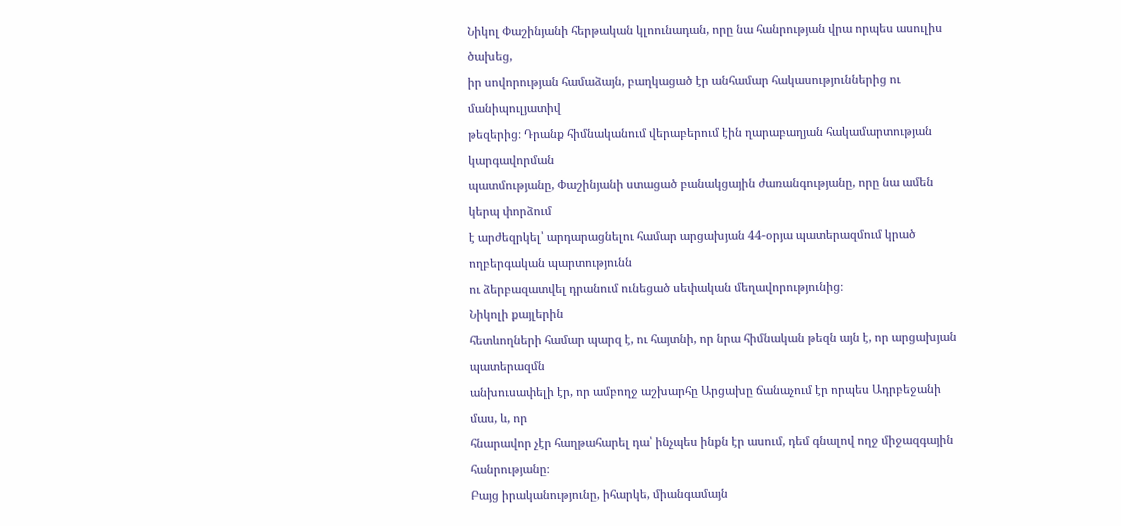Նիկոլ Փաշինյանի հերթական կլոունադան, որը նա հանրության վրա որպես ասուլիս ծախեց,
իր սովորության համաձայն, բաղկացած էր անհամար հակասություններից ու մանիպուլյատիվ
թեզերից։ Դրանք հիմնականում վերաբերում էին ղարաբաղյան հակամարտության կարգավորման
պատմությանը, Փաշինյանի ստացած բանակցային ժառանգությանը, որը նա ամեն կերպ փորձում
է արժեզրկել՝ արդարացնելու համար արցախյան 44-օրյա պատերազմում կրած ողբերգական պարտությունն
ու ձերբազատվել դրանում ունեցած սեփական մեղավորությունից։
Նիկոլի քայլերին
հետևողների համար պարզ է, ու հայտնի, որ նրա հիմնական թեզն այն է, որ արցախյան պատերազմն
անխուսափելի էր, որ ամբողջ աշխարհը Արցախը ճանաչում էր որպես Ադրբեջանի մաս, և, որ
հնարավոր չէր հաղթահարել դա՝ ինչպես ինքն էր ասում, դեմ գնալով ողջ միջազգային հանրությանը։
Բայց իրականությունը, իհարկե, միանգամայն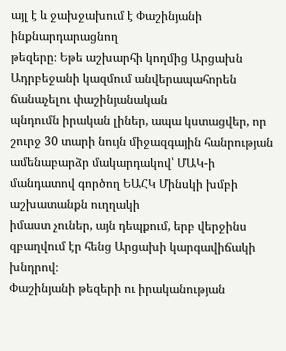այլ է և ջախջախում է Փաշինյանի ինքնարդարացնող
թեզերը։ Եթե աշխարհի կողմից Արցախն Ադրբեջանի կազմում անվերապահորեն ճանաչելու փաշինյանական
պնդումն իրական լիներ, ապա կստացվեր, որ շուրջ 30 տարի նույն միջազգային հանրության
ամենաբարձր մակարդակով՝ ՄԱԿ-ի մանդատով գործող ԵԱՀԿ Մինսկի խմբի աշխատանքն ուղղակի
իմաստ չուներ, այն դեպքում, երբ վերջինս զբաղվում էր հենց Արցախի կարգավիճակի խնդրով։
Փաշինյանի թեզերի ու իրականության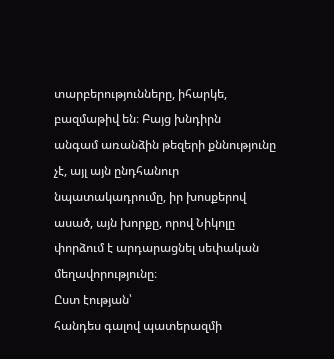տարբերությունները, իհարկե, բազմաթիվ են։ Բայց խնդիրն
անգամ առանձին թեզերի քննությունը չէ, այլ այն ընդհանուր նպատակադրումը, իր խոսքերով
ասած, այն խորքը, որով Նիկոլը փորձում է արդարացնել սեփական մեղավորությունը։
Ըստ էության՝
հանդես գալով պատերազմի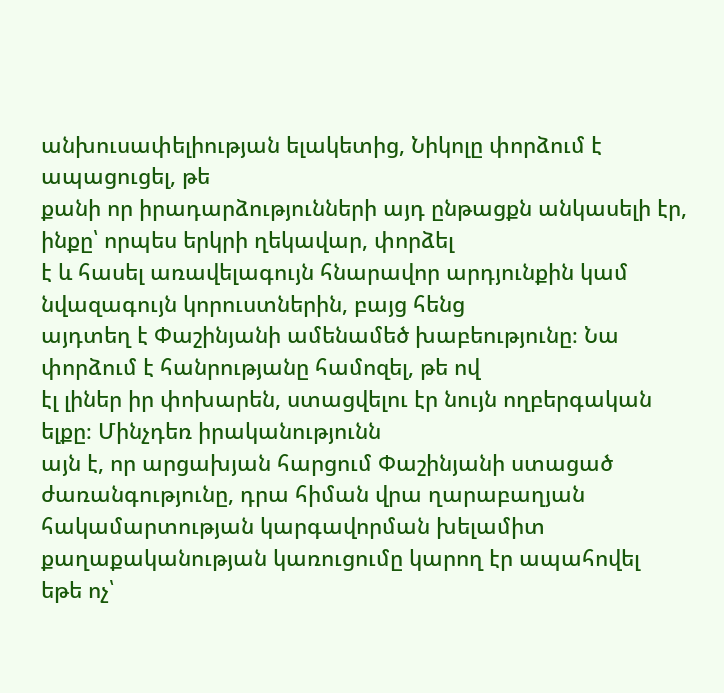անխուսափելիության ելակետից, Նիկոլը փորձում է ապացուցել, թե
քանի որ իրադարձությունների այդ ընթացքն անկասելի էր, ինքը՝ որպես երկրի ղեկավար, փորձել
է և հասել առավելագույն հնարավոր արդյունքին կամ նվազագույն կորուստներին, բայց հենց
այդտեղ է Փաշինյանի ամենամեծ խաբեությունը։ Նա փորձում է հանրությանը համոզել, թե ով
էլ լիներ իր փոխարեն, ստացվելու էր նույն ողբերգական ելքը։ Մինչդեռ իրականությունն
այն է, որ արցախյան հարցում Փաշինյանի ստացած ժառանգությունը, դրա հիման վրա ղարաբաղյան
հակամարտության կարգավորման խելամիտ քաղաքականության կառուցումը կարող էր ապահովել
եթե ոչ՝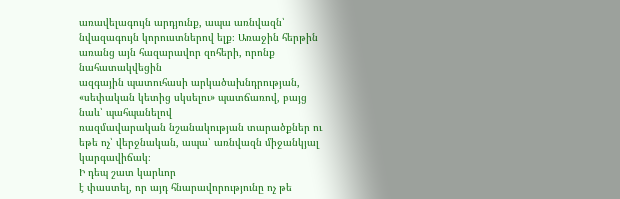առավելագույն արդյունք, ապա առնվազն՝ նվազագույն կորուստներով ելք։ Առաջին հերթին առանց այն հազարավոր զոհերի, որոնք նահատակվեցին
ազգային պատուհասի արկածախնդրության, «սեփական կետից սկսելու» պատճառով, բայց նաև՝ պահպանելով
ռազմավարական նշանակության տարածքներ ու եթե ոչ՝ վերջնական, ապա՝ առնվազն միջանկյալ
կարգավիճակ։
Ի դեպ շատ կարևոր
է փաստել, որ այդ հնարավորությունը ոչ թե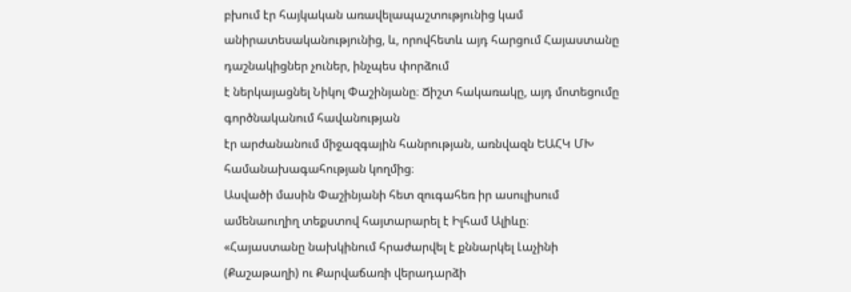բխում էր հայկական առավելապաշտությունից կամ
անիրատեսականությունից, և, որովհետև այդ հարցում Հայաստանը դաշնակիցներ չուներ, ինչպես փորձում
է ներկայացնել Նիկոլ Փաշինյանը։ Ճիշտ հակառակը, այդ մոտեցումը գործնականում հավանության
էր արժանանում միջազգային հանրության, առնվազն ԵԱՀԿ ՄԽ համանախագահության կողմից։
Ասվածի մասին Փաշինյանի հետ զուգահեռ իր ասուլիսում ամենաուղիղ տեքստով հայտարարել է Իլհամ Ալիևը։
«Հայաստանը նախկինում հրաժարվել է քննարկել Լաչինի (Քաշաթաղի) ու Քարվաճառի վերադարձի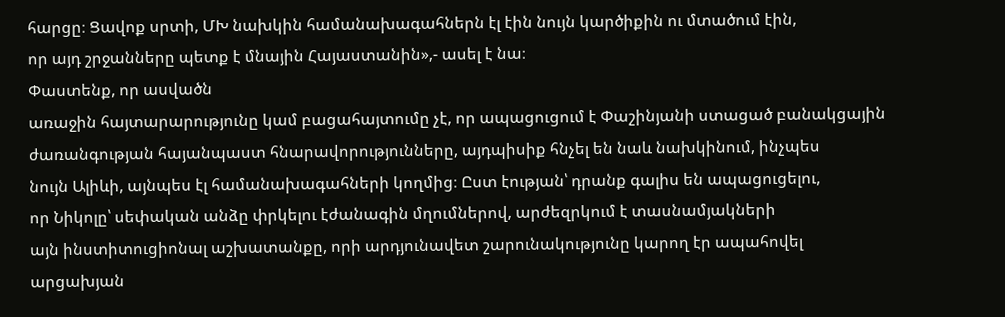հարցը։ Ցավոք սրտի, ՄԽ նախկին համանախագահներն էլ էին նույն կարծիքին ու մտածում էին,
որ այդ շրջանները պետք է մնային Հայաստանին»,- ասել է նա։
Փաստենք, որ ասվածն
առաջին հայտարարությունը կամ բացահայտումը չէ, որ ապացուցում է Փաշինյանի ստացած բանակցային
ժառանգության հայանպաստ հնարավորությունները, այդպիսիք հնչել են նաև նախկինում, ինչպես
նույն Ալիևի, այնպես էլ համանախագահների կողմից։ Ըստ էության՝ դրանք գալիս են ապացուցելու,
որ Նիկոլը՝ սեփական անձը փրկելու էժանագին մղումներով, արժեզրկում է տասնամյակների
այն ինստիտուցիոնալ աշխատանքը, որի արդյունավետ շարունակությունը կարող էր ապահովել
արցախյան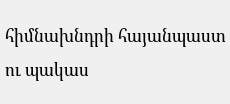հիմնախնդրի հայանպաստ ու պակաս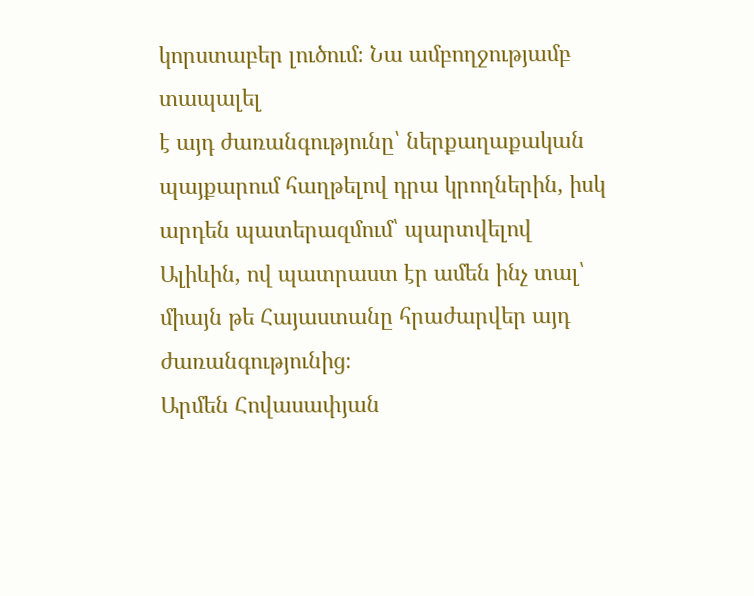կորստաբեր լուծում։ Նա ամբողջությամբ տապալել
է այդ ժառանգությունը՝ ներքաղաքական պայքարում հաղթելով դրա կրողներին, իսկ արդեն պատերազմում՝ պարտվելով Ալիևին, ով պատրաստ էր ամեն ինչ տալ՝ միայն թե Հայաստանը հրաժարվեր այդ ժառանգությունից։
Արմեն Հովասափյան